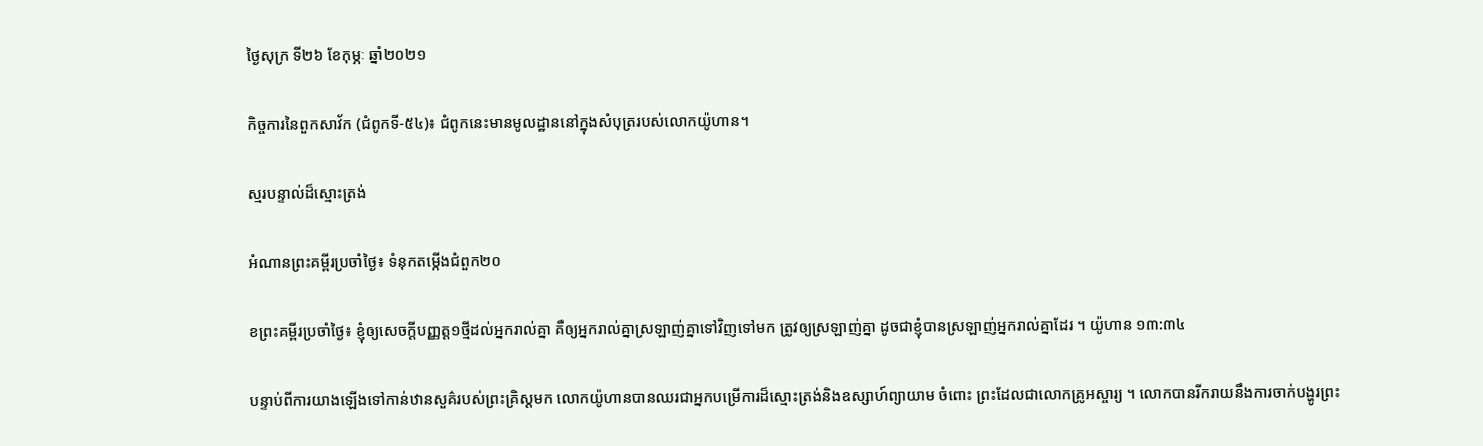ថ្ងៃសុក្រ ទី២៦ ខែកុម្ភៈ ឆ្នាំ២០២១

កិច្ចការនៃពួកសាវ័ក (ជំពូកទី-៥៤)៖ ជំពូកនេះមានមូលដ្ឋាននៅក្នុងសំបុត្ររបស់លោកយ៉ូហាន។

ស្មរបន្ទាល់ដ៏ស្មោះត្រង់

អំណានព្រះគម្ពីរប្រចាំថ្ងៃ៖ ទំនុកតម្កើងជំពួក២០

ខព្រះគម្ពីរប្រចាំថ្ងៃ៖ ខ្ញុំឲ្យសេចក្តីបញ្ញត្ត១ថ្មីដល់អ្នករាល់គ្នា គឺឲ្យអ្នករាល់គ្នាស្រឡាញ់គ្នាទៅវិញទៅមក ត្រូវឲ្យស្រឡាញ់គ្នា ដូចជាខ្ញុំបានស្រឡាញ់អ្នករាល់គ្នាដែរ ។ យ៉ូហាន ១៣:៣៤

បន្ទាប់ពីការយាងឡើងទៅកាន់ឋានសួគ៌របស់ព្រះគ្រិស្តមក លោកយ៉ូហានបានឈរជាអ្នកបម្រើការដ៏ស្មោះត្រង់និងឧស្សាហ៍ព្យាយាម ចំពោះ ព្រះដែលជាលោកគ្រូអស្ចារ្យ ។ លោកបានរីករាយនឹងការចាក់បង្ហូរព្រះ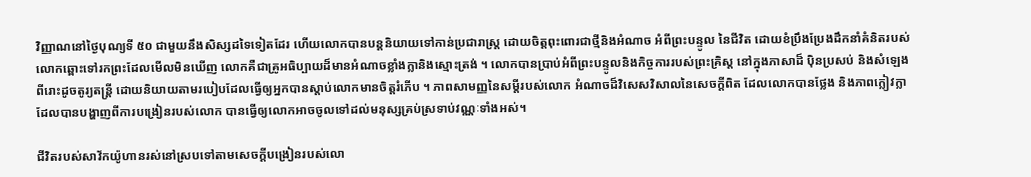វិញ្ញាណនៅថ្ងៃបុណ្យទី ៥០ ជាមួយនឹងសិស្សដទៃទៀតដែរ ហើយលោកបានបន្តនិយាយទៅកាន់ប្រជារាស្រ្ត ដោយចិត្តពុះពោរជាថ្មីនិងអំណាច អំពីព្រះបន្ទូល នៃជីវិត ដោយខំប្រឹងប្រែងដឹកនាំគំនិតរបស់លោកឆ្ពោះទៅរកព្រះដែលមើលមិនឃើញ លោកគឺជាគ្រូអធិប្បាយដ៏មានអំណាចខ្លាំងក្លានិងស្មោះត្រង់ ។ លោកបានប្រាប់អំពីព្រះបន្ទូលនិងកិច្ចការរបស់ព្រះគ្រិស្ត នៅក្នុងភាសាដ៏ ប៉ិនប្រសប់ និងសំឡេងពីរោះដូចតូរ្យតន្រ្តី ដោយនិយាយតាមរបៀបដែលធ្វើឲ្យអ្នកបានស្តាប់លោកមានចិត្ដរំភើប ។ ភាពសាមញ្ញនៃសម្តីរបស់លោក អំណាចដ៏វិសេសវិសាលនៃសេចក្ដីពិត ដែលលោកបានថ្លែង និងភាពក្លៀវក្លាដែលបានបង្ហាញពីការបង្រៀនរបស់លោក បានធ្វើឲ្យលោកអាចចូលទៅដល់មនុស្សគ្រប់ស្រទាប់វណ្ណៈទាំងអស់។

ជីវិតរបស់សាវ័កយ៉ូហានរស់នៅស្របទៅតាមសេចក្ដីបង្រៀនរបស់លោ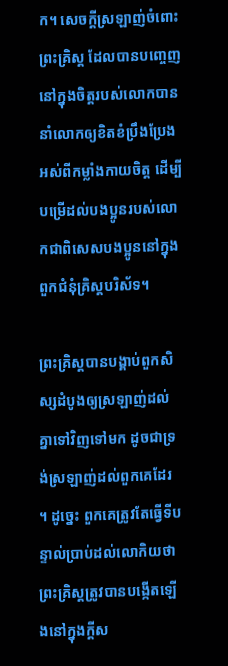ក។ សេចក្ដីស្រឡាញ់ចំពោះព្រះគ្រិស្ត ដែលបានបញ្ចេញនៅក្នុងចិត្តរបស់លោកបាននាំលោកឲ្យខិតខំប្រឹងប្រែងអស់ពីកម្លាំងកាយចិត្ត ដើម្បីបម្រើដល់បងប្អូនរបស់លោកជាពិសេសបងប្អូននៅក្នុងពួកជំនុំគ្រិស្តបរិស័ទ។

ព្រះគ្រិស្តបានបង្គាប់ពួកសិស្សដំបូងឲ្យស្រឡាញ់ដល់គ្នាទៅវិញទៅមក ដូចជាទ្រង់ស្រឡាញ់ដល់ពួកគេដែរ ។ ដូច្នេះ ពួកគេត្រូវតែធ្វើទីបន្ទាល់ប្រាប់ដល់លោកិយថាព្រះគ្រិស្តត្រូវបានបង្កើតឡើងនៅក្នុងក្តីស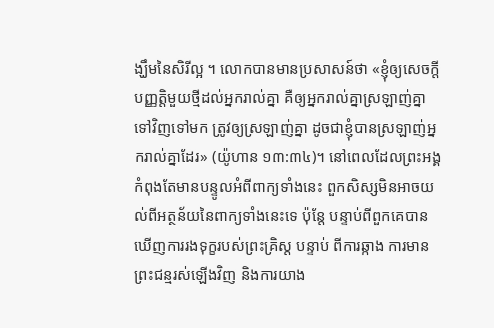ង្ឃឹមនៃសិរីល្អ ។ លោកបានមានប្រសាសន៍ថា «ខ្ញុំឲ្យសេចក្តីបញ្ញត្តិមួយថ្មីដល់អ្នករាល់គ្នា គឺឲ្យអ្នករាល់គ្នាស្រឡាញ់គ្នាទៅវិញទៅមក ត្រូវឲ្យស្រឡាញ់គ្នា ដូចជាខ្ញុំបានស្រឡាញ់អ្នករាល់គ្នាដែរ» (យ៉ូហាន ១៣:៣៤)។ នៅពេលដែលព្រះអង្គកំពុងតែមានបន្ទូលអំពីពាក្យទាំងនេះ ពួកសិស្សមិនអាចយល់ពីអត្ថន័យនៃពាក្យទាំងនេះទេ ប៉ុន្តែ បន្ទាប់ពីពួកគេបានឃើញការរងទុក្ខរបស់ព្រះគ្រិស្ត បន្ទាប់ ពីការឆ្កាង ការមានព្រះជន្មរស់ឡើងវិញ និងការយាង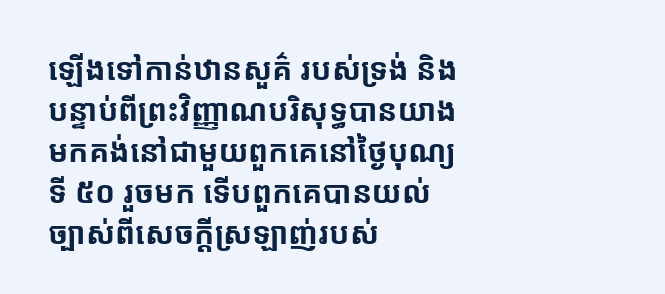ឡើងទៅកាន់ឋានសួគ៌ របស់ទ្រង់ និងបន្ទាប់ពីព្រះវិញ្ញាណបរិសុទ្ធបានយាងមកគង់នៅជាមួយពួកគេនៅថ្ងៃបុណ្យទី ៥០ រួចមក ទើបពួកគេបានយល់ច្បាស់ពីសេចក្ដីស្រឡាញ់របស់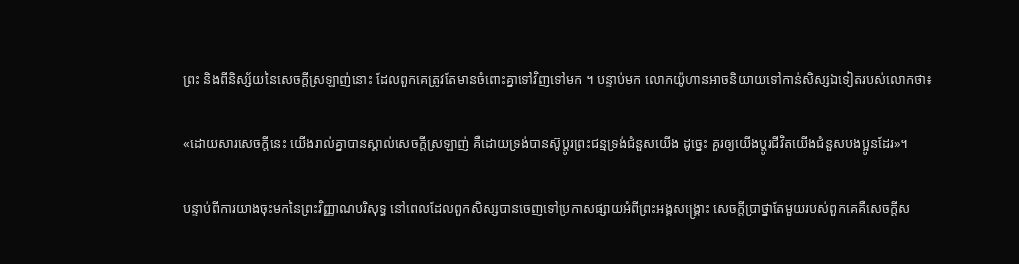ព្រះ និងពីនិស្ស័យនៃសេចក្ដីស្រឡាញ់នោះ ដែលពួកគេត្រូវតែមានចំពោះគ្នាទៅវិញទៅមក ។ បន្ទាប់មក លោកយ៉ូហានអាចនិយាយទៅកាន់សិស្សឯទៀតរបស់លោកថា៖

«ដោយសារសេចក្តីនេះ យើងរាល់គ្នាបានស្គាល់សេចក្តីស្រឡាញ់ គឺដោយទ្រង់បានស៊ូប្តូរព្រះជន្មទ្រង់ជំនួសយើង ដូច្នេះ គួរឲ្យយើងប្តូរជីវិតយើងជំនួសបងប្អូនដែរ»។

បន្ទាប់ពីការយាងចុះមកនៃព្រះវិញ្ញាណបរិសុទ្ធ នៅពេលដែលពួកសិស្សបានចេញទៅប្រកាសផ្សាយអំពីព្រះអង្គសង្គ្រោះ សេចក្តីប្រាថ្នាតែមួយរបស់ពួកគេគឺសេចក្តីស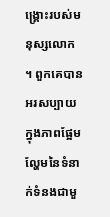ង្គ្រោះរបស់មនុស្សលោក ។ ពួកគេបានអរសប្បាយក្នុងភាពផ្អែមល្ហែមនៃទំនាក់ទំនងជាមួ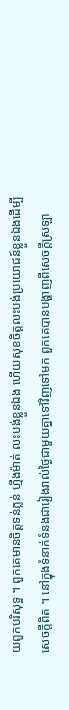យពួកបរិសុទ្ធ ។ ពួកគេមានចិត្ដទន់ភ្លន់ ហ្មឹងម៉ាត់ លះបង់ខ្លួនឯង ហើយសុខចិត្តលះបង់ប្រយោជន៍ខ្លួនឯងដើម្បីសេចក្ដីពិត ។ នៅក្នុងទំនាក់ទំនងជារៀងរាល់ថ្ងៃជាមួយគ្នាទៅវិញទៅមក ពួកគេបានបង្ហាញពីសេចក្ដីស្រឡា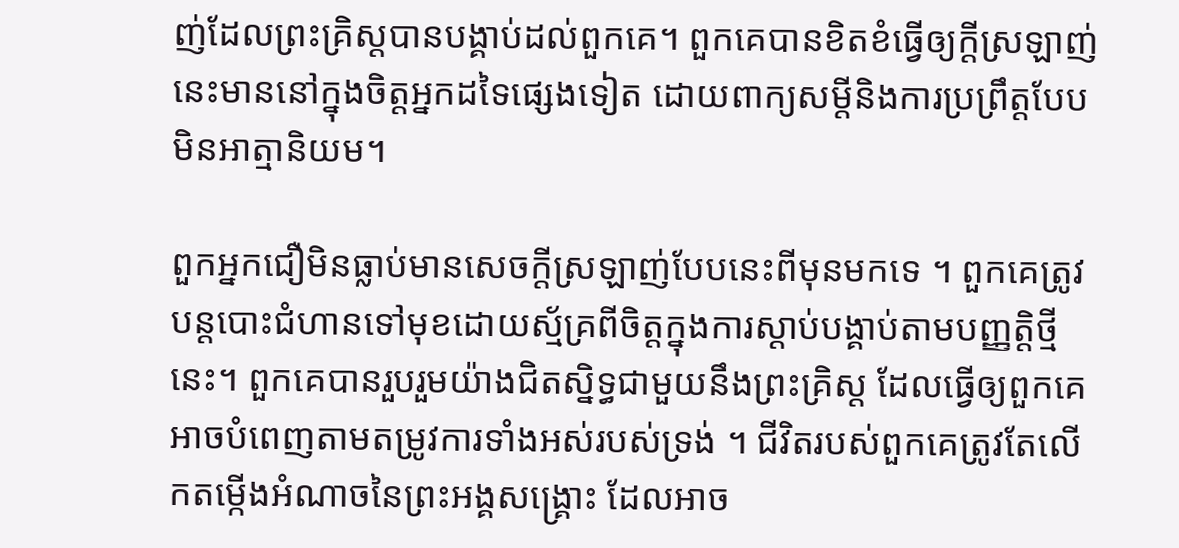ញ់ដែលព្រះគ្រិស្តបានបង្គាប់ដល់ពួកគេ។ ពួកគេបានខិតខំធ្វើឲ្យក្ដីស្រឡាញ់នេះមាននៅក្នុងចិត្តអ្នកដទៃផ្សេងទៀត ដោយពាក្យសម្តីនិងការប្រព្រឹត្ដបែបមិនអាត្មានិយម។

ពួកអ្នកជឿមិនធ្លាប់មានសេចក្តីស្រឡាញ់បែបនេះពីមុនមកទេ ។ ពួកគេត្រូវបន្ដបោះជំហានទៅមុខដោយស្ម័គ្រពីចិត្ដក្នុងការស្ដាប់បង្គាប់តាមបញ្ញត្តិថ្មីនេះ។ ពួកគេបានរួបរួមយ៉ាងជិតស្និទ្ធជាមួយនឹងព្រះគ្រិស្ត ដែលធ្វើឲ្យពួកគេអាចបំពេញតាមតម្រូវការទាំងអស់របស់ទ្រង់ ។ ជីវិតរបស់ពួកគេត្រូវតែលើកតម្កើងអំណាចនៃព្រះអង្គសង្គ្រោះ ដែលអាច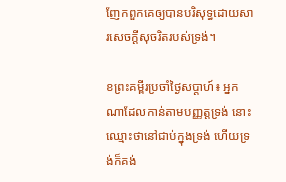ញែកពួកគេឲ្យបានបរិសុទ្ធដោយសារសេចក្ដីសុចរិតរបស់ទ្រង់។

ខព្រះគម្ពីរប្រចាំថ្ងៃសប្តាហ៍៖ អ្នកណាដែលកាន់តាមបញ្ញត្តទ្រង់ នោះឈ្មោះថានៅជាប់ក្នុងទ្រង់ ហើយទ្រង់ក៏គង់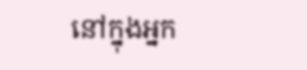នៅក្នុងអ្នក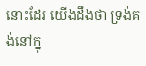នោះដែរ យើងដឹងថា ទ្រង់គង់នៅក្នុ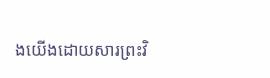ងយើងដោយសារព្រះវិ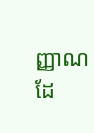ញ្ញាណដែ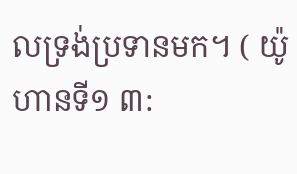លទ្រង់ប្រទានមក។ ( យ៉ូហានទី១ ៣: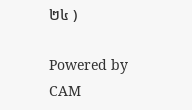២៤ )

Powered by CAM